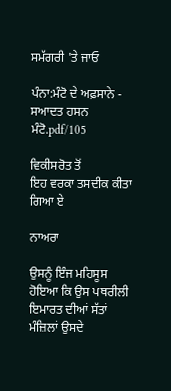ਸਮੱਗਰੀ 'ਤੇ ਜਾਓ

ਪੰਨਾ:ਮੰਟੋ ਦੇ ਅਫ਼ਸਾਨੇ - ਸਆਦਤ ਹਸਨ ਮੰਟੋ.pdf/105

ਵਿਕੀਸਰੋਤ ਤੋਂ
ਇਹ ਵਰਕਾ ਤਸਦੀਕ ਕੀਤਾ ਗਿਆ ਏ

ਨਾਅਰਾ

ਉਸਨੂੰ ਇੰਜ ਮਹਿਸੂਸ ਹੋਇਆ ਕਿ ਉਸ ਪਥਰੀਲੀ ਇਮਾਰਤ ਦੀਆਂ ਸੱਤਾਂ ਮੰਜ਼ਿਲਾਂ ਉਸਦੇ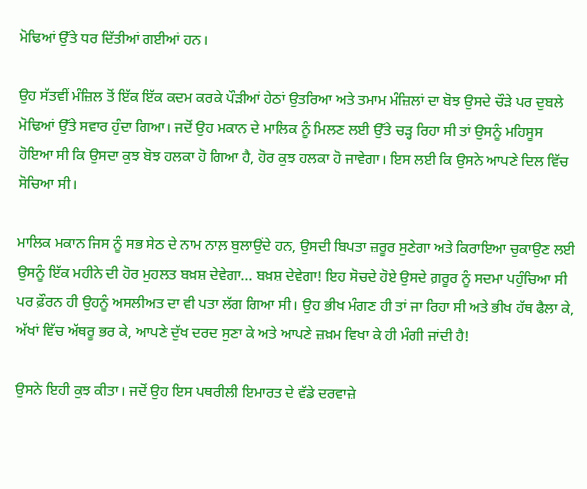ਮੋਢਿਆਂ ਉੱਤੇ ਧਰ ਦਿੱਤੀਆਂ ਗਈਆਂ ਹਨ।

ਉਹ ਸੱਤਵੀਂ ਮੰਜ਼ਿਲ ਤੋਂ ਇੱਕ ਇੱਕ ਕਦਮ ਕਰਕੇ ਪੌੜੀਆਂ ਹੇਠਾਂ ਉਤਰਿਆ ਅਤੇ ਤਮਾਮ ਮੰਜ਼ਿਲਾਂ ਦਾ ਬੋਝ ਉਸਦੇ ਚੌੜੇ ਪਰ ਦੁਬਲੇ ਮੋਢਿਆਂ ਉੱਤੇ ਸਵਾਰ ਹੁੰਦਾ ਗਿਆ। ਜਦੋਂ ਉਹ ਮਕਾਨ ਦੇ ਮਾਲਿਕ ਨੂੰ ਮਿਲਣ ਲਈ ਉੱਤੇ ਚੜ੍ਹ ਰਿਹਾ ਸੀ ਤਾਂ ਉਸਨੂੰ ਮਹਿਸੂਸ ਹੋਇਆ ਸੀ ਕਿ ਉਸਦਾ ਕੁਝ ਬੋਝ ਹਲਕਾ ਹੋ ਗਿਆ ਹੈ, ਹੋਰ ਕੁਝ ਹਲਕਾ ਹੋ ਜਾਵੇਗਾ। ਇਸ ਲਈ ਕਿ ਉਸਨੇ ਆਪਣੇ ਦਿਲ ਵਿੱਚ ਸੋਚਿਆ ਸੀ।

ਮਾਲਿਕ ਮਕਾਨ ਜਿਸ ਨੂੰ ਸਭ ਸੇਠ ਦੇ ਨਾਮ ਨਾਲ਼ ਬੁਲਾਉਂਦੇ ਹਨ, ਉਸਦੀ ਬਿਪਤਾ ਜ਼ਰੂਰ ਸੁਣੇਗਾ ਅਤੇ ਕਿਰਾਇਆ ਚੁਕਾਉਣ ਲਈ ਉਸਨੂੰ ਇੱਕ ਮਹੀਨੇ ਦੀ ਹੋਰ ਮੁਹਲਤ ਬਖ਼ਸ਼ ਦੇਵੇਗਾ... ਬਖ਼ਸ਼ ਦੇਵੇਗਾ! ਇਹ ਸੋਚਦੇ ਹੋਏ ਉਸਦੇ ਗ਼ਰੂਰ ਨੂੰ ਸਦਮਾ ਪਹੁੰਚਿਆ ਸੀ ਪਰ ਫ਼ੌਰਨ ਹੀ ਉਹਨੂੰ ਅਸਲੀਅਤ ਦਾ ਵੀ ਪਤਾ ਲੱਗ ਗਿਆ ਸੀ। ਉਹ ਭੀਖ ਮੰਗਣ ਹੀ ਤਾਂ ਜਾ ਰਿਹਾ ਸੀ ਅਤੇ ਭੀਖ ਹੱਥ ਫੈਲਾ ਕੇ, ਅੱਖਾਂ ਵਿੱਚ ਅੱਥਰੂ ਭਰ ਕੇ, ਆਪਣੇ ਦੁੱਖ ਦਰਦ ਸੁਣਾ ਕੇ ਅਤੇ ਆਪਣੇ ਜ਼ਖ਼ਮ ਵਿਖਾ ਕੇ ਹੀ ਮੰਗੀ ਜਾਂਦੀ ਹੈ!

ਉਸਨੇ ਇਹੀ ਕੁਝ ਕੀਤਾ। ਜਦੋਂ ਉਹ ਇਸ ਪਥਰੀਲੀ ਇਮਾਰਤ ਦੇ ਵੱਡੇ ਦਰਵਾਜ਼ੇ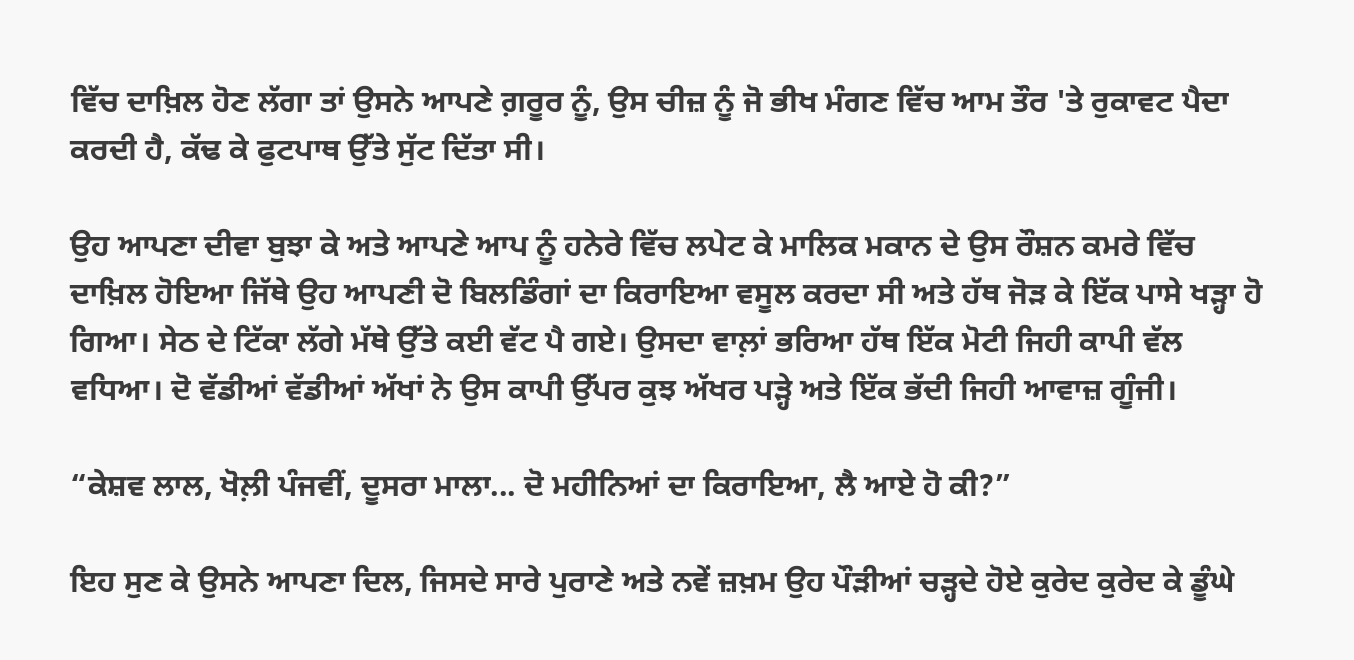ਵਿੱਚ ਦਾਖ਼ਿਲ ਹੋਣ ਲੱਗਾ ਤਾਂ ਉਸਨੇ ਆਪਣੇ ਗ਼ਰੂਰ ਨੂੰ, ਉਸ ਚੀਜ਼ ਨੂੰ ਜੋ ਭੀਖ ਮੰਗਣ ਵਿੱਚ ਆਮ ਤੌਰ 'ਤੇ ਰੁਕਾਵਟ ਪੈਦਾ ਕਰਦੀ ਹੈ, ਕੱਢ ਕੇ ਫੁਟਪਾਥ ਉੱਤੇ ਸੁੱਟ ਦਿੱਤਾ ਸੀ।

ਉਹ ਆਪਣਾ ਦੀਵਾ ਬੁਝਾ ਕੇ ਅਤੇ ਆਪਣੇ ਆਪ ਨੂੰ ਹਨੇਰੇ ਵਿੱਚ ਲਪੇਟ ਕੇ ਮਾਲਿਕ ਮਕਾਨ ਦੇ ਉਸ ਰੌਸ਼ਨ ਕਮਰੇ ਵਿੱਚ ਦਾਖ਼ਿਲ ਹੋਇਆ ਜਿੱਥੇ ਉਹ ਆਪਣੀ ਦੋ ਬਿਲਡਿੰਗਾਂ ਦਾ ਕਿਰਾਇਆ ਵਸੂਲ ਕਰਦਾ ਸੀ ਅਤੇ ਹੱਥ ਜੋੜ ਕੇ ਇੱਕ ਪਾਸੇ ਖੜ੍ਹਾ ਹੋ ਗਿਆ। ਸੇਠ ਦੇ ਟਿੱਕਾ ਲੱਗੇ ਮੱਥੇ ਉੱਤੇ ਕਈ ਵੱਟ ਪੈ ਗਏ। ਉਸਦਾ ਵਾਲ਼ਾਂ ਭਰਿਆ ਹੱਥ ਇੱਕ ਮੋਟੀ ਜਿਹੀ ਕਾਪੀ ਵੱਲ ਵਧਿਆ। ਦੋ ਵੱਡੀਆਂ ਵੱਡੀਆਂ ਅੱਖਾਂ ਨੇ ਉਸ ਕਾਪੀ ਉੱਪਰ ਕੁਝ ਅੱਖਰ ਪੜ੍ਹੇ ਅਤੇ ਇੱਕ ਭੱਦੀ ਜਿਹੀ ਆਵਾਜ਼ ਗੂੰਜੀ।

“ਕੇਸ਼ਵ ਲਾਲ, ਖੋਲ਼ੀ ਪੰਜਵੀਂ, ਦੂਸਰਾ ਮਾਲਾ... ਦੋ ਮਹੀਨਿਆਂ ਦਾ ਕਿਰਾਇਆ, ਲੈ ਆਏ ਹੋ ਕੀ?”

ਇਹ ਸੁਣ ਕੇ ਉਸਨੇ ਆਪਣਾ ਦਿਲ, ਜਿਸਦੇ ਸਾਰੇ ਪੁਰਾਣੇ ਅਤੇ ਨਵੇਂ ਜ਼ਖ਼ਮ ਉਹ ਪੌੜੀਆਂ ਚੜ੍ਹਦੇ ਹੋਏ ਕੁਰੇਦ ਕੁਰੇਦ ਕੇ ਡੂੰਘੇ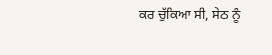ਕਰ ਚੁੱਕਿਆ ਸੀ, ਸੇਠ ਨੂੰ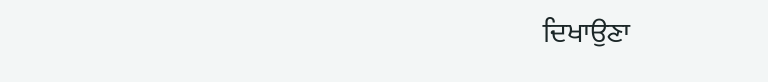ਦਿਖਾਉਣਾ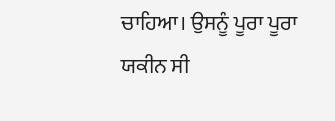ਚਾਹਿਆ। ਉਸਨੂੰ ਪੂਰਾ ਪੂਰਾ ਯਕੀਨ ਸੀ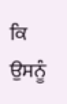ਕਿ ਉਸਨੂੰ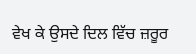ਵੇਖ ਕੇ ਉਸਦੇ ਦਿਲ ਵਿੱਚ ਜ਼ਰੂਰ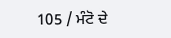105 / ਮੰਟੋ ਦੇ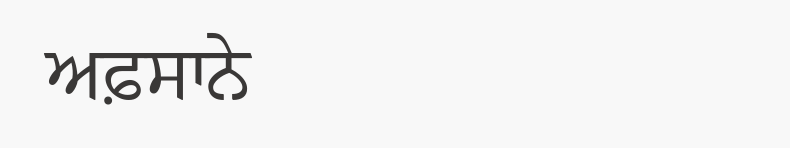ਅਫ਼ਸਾਨੇ